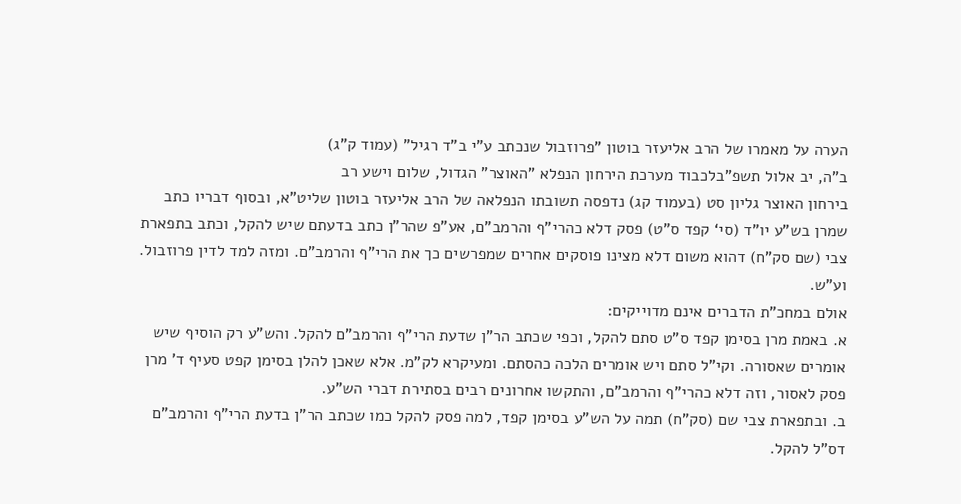הערה על מאמרו של הרב אליעזר בוטון "פרוזבול שנכתב ע"י ב"ד רגיל" (עמוד ק"ג)
ב"ה, יב אלול תשפ"בלכבוד מערכת הירחון הנפלא "האוצר" הגדול, שלום וישע רב
בירחון האוצר גליון סט (בעמוד קג) נדפסה תשובתו הנפלאה של הרב אליעזר בוטון שליט"א, ובסוף דבריו כתב שמרן בש"ע יו"ד (סי‘ קפד ס"ט) פסק דלא כהרי"ף והרמב"ם, אע"פ שהר"ן כתב בדעתם שיש להקל, וכתב בתפארת צבי (שם סק"ח) דהוא משום דלא מצינו פוסקים אחרים שמפרשים כך את הרי"ף והרמב"ם. ומזה למד לדין פרוזבול. וע"ש.
אולם במחכ"ת הדברים אינם מדוייקים:
א. באמת מרן בסימן קפד ס"ט סתם להקל, וכפי שכתב הר"ן שדעת הרי"ף והרמב"ם להקל. והש"ע רק הוסיף שיש אומרים שאסורה. וקי"ל סתם ויש אומרים הלכה כהסתם. ומעיקרא לק"מ. אלא שאכן להלן בסימן קפט סעיף ד' מרן פסק לאסור, וזה דלא כהרי"ף והרמב"ם, והתקשו אחרונים רבים בסתירת דברי הש"ע.
ב. ובתפארת צבי שם (סק"ח) תמה על הש"ע בסימן קפד, למה פסק להקל כמו שכתב הר"ן בדעת הרי"ף והרמב"ם דס"ל להקל.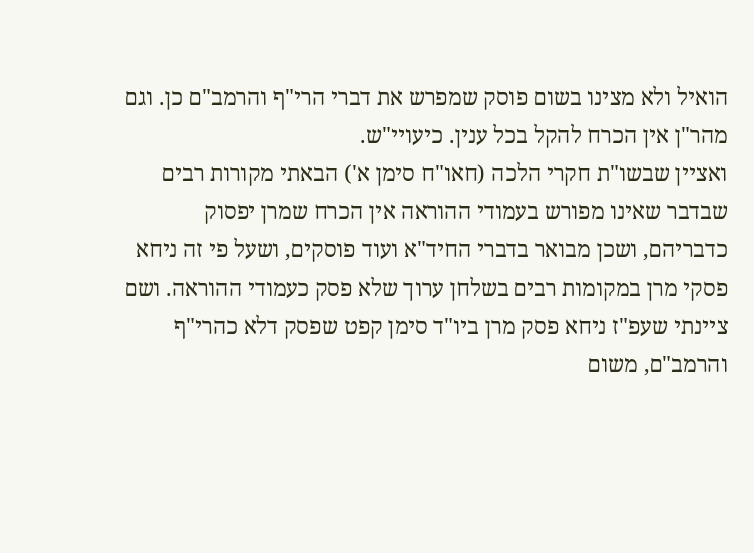הואיל ולא מצינו בשום פוסק שמפרש את דברי הרי"ף והרמב"ם כן. וגם מהר"ן אין הכרח להקל בכל ענין. כיעויי"ש.
ואציין שבשו"ת חקרי הלכה (חאו"ח סימן א') הבאתי מקורות רבים שבדבר שאינו מפורש בעמודי ההוראה אין הכרח שמרן יפסוק כדבריהם, ושכן מבואר בדברי החיד"א ועוד פוסקים, ושעל פי זה ניחא פסקי מרן במקומות רבים בשלחן ערוך שלא פסק כעמודי ההוראה. ושם ציינתי שעפ"ז ניחא פסק מרן ביו"ד סימן קפט שפסק דלא כהרי"ף והרמב"ם, משום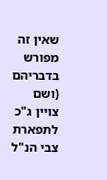שאין זה מפורש בדבריהם (ושם צויין ג"כ לתפארת צבי הנ"ל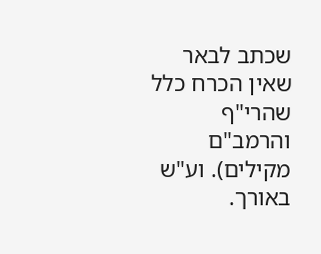שכתב לבאר שאין הכרח כלל שהרי"ף והרמב"ם מקילים). וע"ש באורך.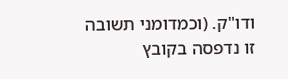ודו"ק. (וכמדומני תשובה זו נדפסה בקובץ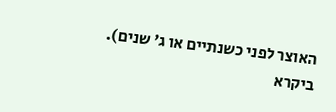האוצר לפני כשנתיים או ג' שנים).
ביקרא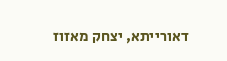דאורייתא, יצחק מאזוז